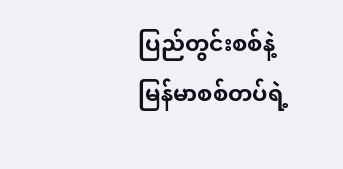ပြည်တွင်းစစ်နဲ့ မြန်မာစစ်တပ်ရဲ့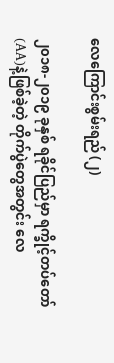လေကြောင်းစွမ်းရည် (၂)

၂၀၁၈-၂၀၁၉ ခုနှစ် ရခိုင်ပြည်မှာ ရက္ခိုင့်တပ်တော် (AA)နဲ့ဖြစ်ခဲ့တဲ့ တိုက်ပွဲတွေအတွင်း လေ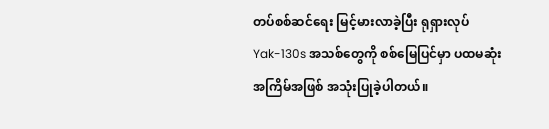တပ်စစ်ဆင်ရေး မြင့်မားလာခဲ့ပြီး ရုရှားလုပ် Yak-130s အသစ်တွေကို စစ်မြေပြင်မှာ ပထမဆုံးအကြိမ်အဖြစ် အသုံးပြုခဲ့ပါတယ်။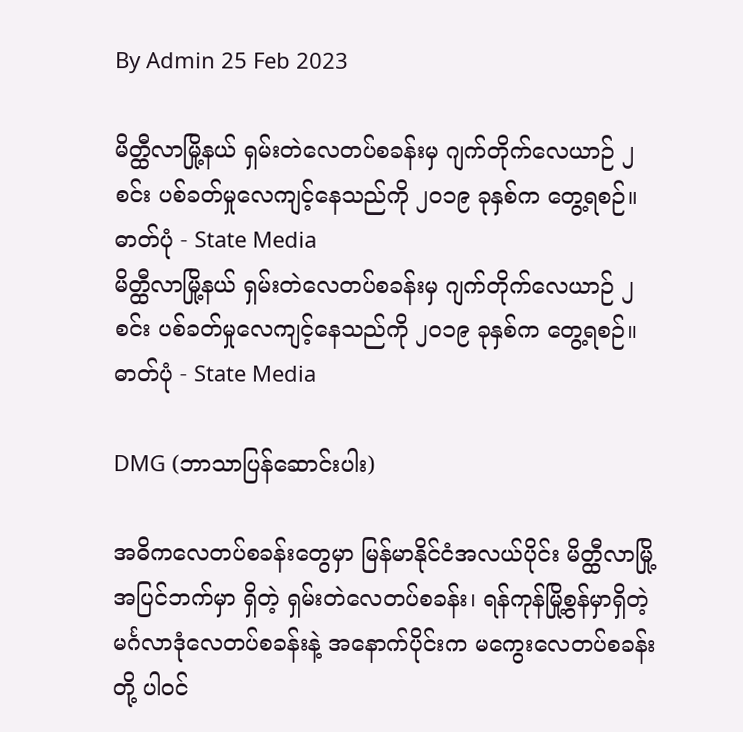By Admin 25 Feb 2023

မိတ္ထီလာမြို့နယ် ရှမ်းတဲလေတပ်စခန်းမှ ဂျက်တိုက်လေယာဉ် ၂ စင်း ပစ်ခတ်မှုလေကျင့်နေသည်ကို ၂၀၁၉ ခုနှစ်က တွေ့ရစဉ်။ ဓာတ်ပုံ - State Media
မိတ္ထီလာမြို့နယ် ရှမ်းတဲလေတပ်စခန်းမှ ဂျက်တိုက်လေယာဉ် ၂ စင်း ပစ်ခတ်မှုလေကျင့်နေသည်ကို ၂၀၁၉ ခုနှစ်က တွေ့ရစဉ်။ ဓာတ်ပုံ - State Media

DMG (ဘာသာပြန်ဆောင်းပါး)

အဓိကလေတပ်စခန်းတွေမှာ မြန်မာနိုင်ငံအလယ်ပိုင်း မိတ္ထီလာမြို့အပြင်ဘက်မှာ ရှိတဲ့ ရှမ်းတဲလေတပ်စခန်း၊ ရန်ကုန်မြို့စွန်မှာရှိတဲ့ မင်္ဂလာဒုံလေတပ်စခန်းနဲ့ အနောက်ပိုင်းက မကွေးလေတပ်စခန်းတို့ ပါဝင်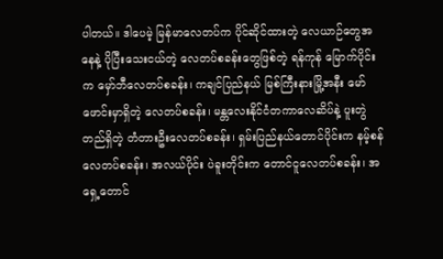ပါတယ်။ ဒါပေမဲ့ မြန်မာလေတပ်က ပိုင်ဆိုင်ထားတဲ့ လေယာဉ်တွေအနေနဲ့ ပိုပြီးသေးငယ်တဲ့ လေတပ်စခန်းတွေဖြစ်တဲ့ ရန်ကုန် မြောက်ပိုင်းက မှော်ဘီလေတပ်စခန်း၊ ကချင်ပြည်နယ် မြစ်ကြီးနားမြို့အနီး မော်ဖောင်းမှာရှိတဲ့ လေတပ်စခန်း၊ မန္တလေးနိုင်ငံတကာလေဆိပ်နဲ့ ပူးတွဲတည်ရှိတဲ့ တံတားဦးလေတပ်စခန်း၊ ရှမ်းပြည်နယ်တောင်ပိုင်းက နမ့်စန်လေတပ်စခန်း၊ အလယ်ပိုင်း ပဲခူးတိုင်းက တောင်ငူလေတပ်စခန်း၊ အရှေ့တောင်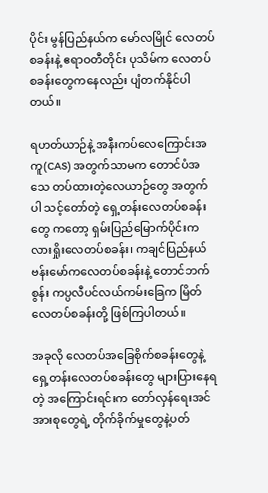ပိုင်း မွန်ပြည်နယ်က မော်လမြိုင် လေတပ်စခန်းနဲ့ ဧရာဝတီတိုင်း ပုသိမ်က လေတပ်စခန်းတွေကနေလည်း ပျံတက်နိုင်ပါတယ်။

ရဟတ်ယာဉ်နဲ့ အနီးကပ်လေကြောင်းအကူ(CAS) အတွက်သာမက တောင်ပံအသေ တပ်ထားတဲ့လေယာဉ်တွေ အတွက်ပါ သင့်တော်တဲ့ ရှေ့တန်းလေတပ်စခန်းတွေ ကတော့ ရှမ်းပြည်မြောက်ပိုင်းက လားရှိုးလေတပ်စခန်း၊ ကချင်ပြည်နယ် ဗန်းမော်ကလေတပ်စခန်းနဲ့ တောင်ဘက်စွန်း ကပ္ပလီပင်လယ်ကမ်းခြေက မြိတ်လေတပ်စခန်းတို့ ဖြစ်ကြပါတယ်။

အခုလို လေတပ်အခြေစိုက်စခန်းတွေနဲ့ ရှေ့တန်းလေတပ်စခန်းတွေ များပြားနေရတဲ့ အကြောင်းရင်းက တော်လှန်ရေးအင်အားစုတွေရဲ့ တိုက်ခိုက်မှုတွေနဲ့ပတ်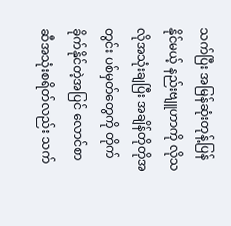သက်ပြီး အမြန်ဆုံးတုန့်ပြန်နိုင်မယ့် နည်းဗျူဟာကို လိုသလိုအသုံးချပြီး အချိန်တိုတိုအတွင်း ပစ်မှတ်တွေကို တိုက်ခိုက်နိုင်တဲ့အပြင် လောင်စာဆီအသုံးစရိတ်လည်း သက်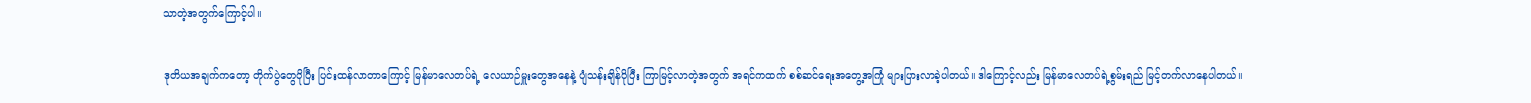သာတဲ့အတွက်ကြောင့်ပါ။

ဒုတိယအချက်ကတော့ တိုက်ပွဲတွေပိုပြီး ပြင်းထန်လာတာကြောင့် မြန်မာလေတပ်ရဲ့ လေယာဉ်မှူးတွေအနေနဲ့ ပျံသန်းချိန်ပိုပြီး ကြာမြင့်လာတဲ့အတွက် အရင်ကထက် စစ်ဆင်ရေးအတွေ့အကြုံ များပြားလာခဲ့ပါတယ်။ ဒါကြောင့်လည်း မြန်မာလေတပ်ရဲ့စွမ်းရည် မြင့်တက်လာနေပါတယ်။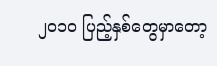၂၀၁၀ ပြည့်နှစ်တွေမှာတော့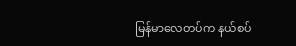မြန်မာလေတပ်က နယ်စပ်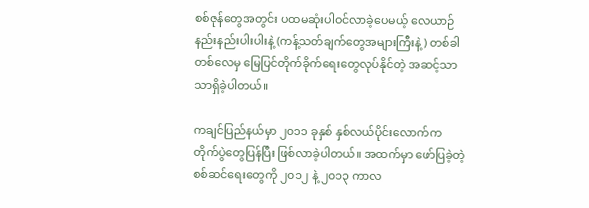စစ်ဇုန်တွေအတွင်း ပထမဆုံးပါဝင်လာခဲ့ပေမယ့် လေယာဉ် နည်းနည်းပါးပါးနဲ့ (ကန့်သတ်ချက်တွေအများကြီးနဲ့) တစ်ခါတစ်လေမှ မြေပြင်တိုက်ခိုက်ရေးတွေလုပ်နိုင်တဲ့ အဆင့်သာသာရှိခဲ့ပါတယ်။

ကချင်ပြည်နယ်မှာ ၂၀၁၁ ခုနှစ် နှစ်လယ်ပိုင်းလောက်က တိုက်ပွဲတွေပြန်ပြီး ဖြစ်လာခဲ့ပါတယ်။ အထက်မှာ ဖော်ပြခဲ့တဲ့စစ်ဆင်ရေးတွေကို ၂၀၁၂ နဲ့ ၂၀၁၃ ကာလ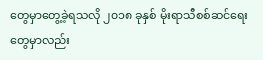တွေမှာတွေ့ခဲ့ရသလို ၂၀၁၈ ခုနှစ် မိုးရာသီစစ်ဆင်ရေး တွေမှာလည်း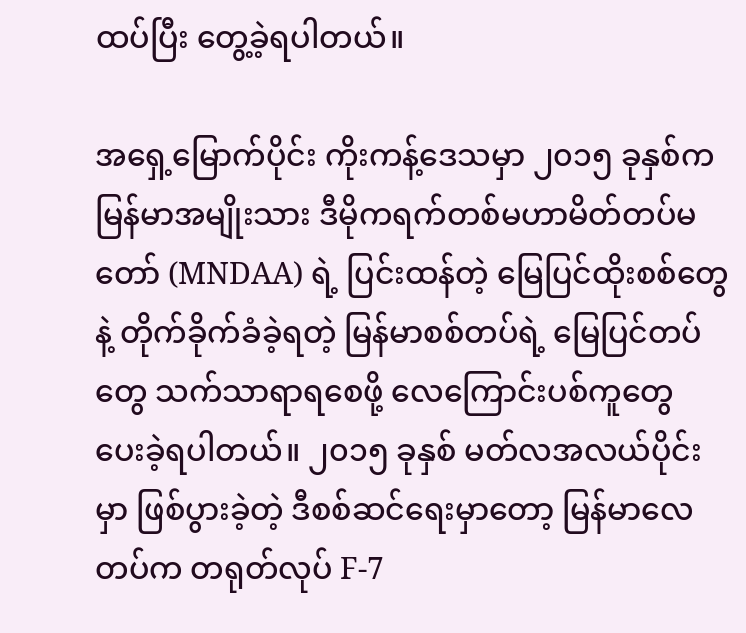ထပ်ပြီး တွေ့ခဲ့ရပါတယ်။

အရှေ့မြောက်ပိုင်း ကိုးကန့်ဒေသမှာ ၂၀၁၅ ခုနှစ်က မြန်မာအမျိုးသား ဒီမိုကရက်တစ်မဟာမိတ်တပ်မတော် (MNDAA) ရဲ့ ပြင်းထန်တဲ့ မြေပြင်ထိုးစစ်တွေနဲ့ တိုက်ခိုက်ခံခဲ့ရတဲ့ မြန်မာစစ်တပ်ရဲ့ မြေပြင်တပ်တွေ သက်သာရာရစေဖို့ လေကြောင်းပစ်ကူတွေ ပေးခဲ့ရပါတယ်။ ၂၀၁၅ ခုနှစ် မတ်လအလယ်ပိုင်းမှာ ဖြစ်ပွားခဲ့တဲ့ ဒီစစ်ဆင်ရေးမှာတော့ မြန်မာလေတပ်က တရုတ်လုပ် F-7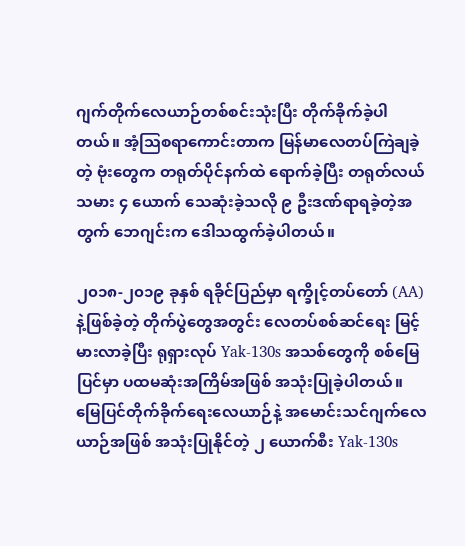ဂျက်တိုက်လေယာဉ်တစ်စင်းသုံးပြီး တိုက်ခိုက်ခဲ့ပါတယ်။ အံ့ဩစရာကောင်းတာက မြန်မာလေတပ်ကြဲချခဲ့တဲ့ ဗုံးတွေက တရုတ်ပိုင်နက်ထဲ ရောက်ခဲ့ပြီး တရုတ်လယ်သမား ၄ ယောက် သေဆုံးခဲ့သလို ၉ ဦးဒဏ်ရာရခဲ့တဲ့အတွက် ဘေဂျင်းက ဒေါသထွက်ခဲ့ပါတယ်။

၂၀၁၈-၂၀၁၉ ခုနှစ် ရခိုင်ပြည်မှာ ရက္ခိုင့်တပ်တော် (AA)နဲ့ဖြစ်ခဲ့တဲ့ တိုက်ပွဲတွေအတွင်း လေတပ်စစ်ဆင်ရေး မြင့်မားလာခဲ့ပြီး ရုရှားလုပ် Yak-130s အသစ်တွေကို စစ်မြေပြင်မှာ ပထမဆုံးအကြိမ်အဖြစ် အသုံးပြုခဲ့ပါတယ်။ မြေပြင်တိုက်ခိုက်ရေးလေယာဉ်နဲ့ အမောင်းသင်ဂျက်လေယာဉ်အဖြစ် အသုံးပြုနိုင်တဲ့ ၂ ယောက်စီး Yak-130s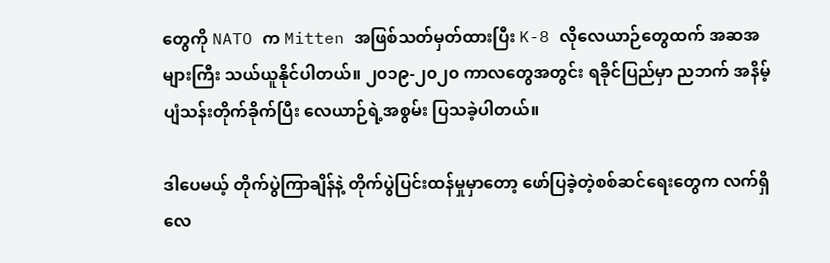တွေကို NATO က Mitten အဖြစ်သတ်မှတ်ထားပြီး K-8 လိုလေယာဉ်တွေထက် အဆအများကြီး သယ်ယူနိုင်ပါတယ်။ ၂၀၁၉-၂၀၂၀ ကာလတွေအတွင်း ရခိုင်ပြည်မှာ ညဘက် အနိမ့်ပျံသန်းတိုက်ခိုက်ပြီး လေယာဉ်ရဲ့အစွမ်း ပြသခဲ့ပါတယ်။

ဒါပေမယ့် တိုက်ပွဲကြာချိန်နဲ့ တိုက်ပွဲပြင်းထန်မှုမှာတော့ ဖော်ပြခဲ့တဲ့စစ်ဆင်ရေးတွေက လက်ရှိလေ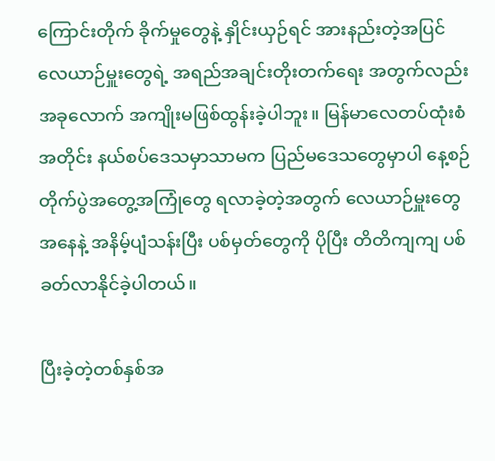ကြောင်းတိုက် ခိုက်မှုတွေနဲ့ နှိုင်းယှဉ်ရင် အားနည်းတဲ့အပြင် လေယာဉ်မှူးတွေရဲ့ အရည်အချင်းတိုးတက်ရေး အတွက်လည်း အခုလောက် အကျိုးမဖြစ်ထွန်းခဲ့ပါဘူး။ မြန်မာလေတပ်ထုံးစံအတိုင်း နယ်စပ်ဒေသမှာသာမက ပြည်မဒေသတွေမှာပါ နေ့စဉ်တိုက်ပွဲအတွေ့အကြုံတွေ ရလာခဲ့တဲ့အတွက် လေယာဉ်မှူးတွေအနေနဲ့ အနိမ့်ပျံသန်းပြီး ပစ်မှတ်တွေကို ပိုပြီး တိတိကျကျ ပစ်ခတ်လာနိုင်ခဲ့ပါတယ်။

ပြီးခဲ့တဲ့တစ်နှစ်အ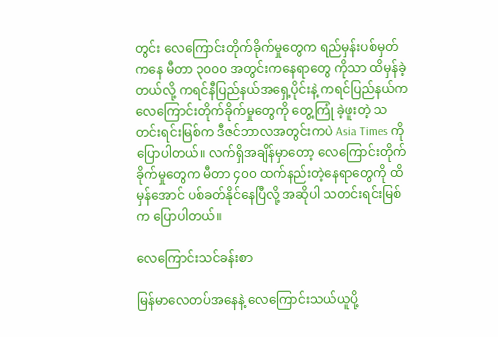တွင်း လေကြောင်းတိုက်ခိုက်မှုတွေက ရည်မှန်းပစ်မှတ်ကနေ မီတာ ၃၀၀၀ အတွင်းကနေရာတွေ ကိုသာ ထိမှန်ခဲ့တယ်လို့ ကရင်နီပြည်နယ်အရှေ့ပိုင်းနဲ့ ကရင်ပြည်နယ်က လေကြောင်းတိုက်ခိုက်မှုတွေကို တွေ့ကြုံ ခဲ့ဖူးတဲ့ သတင်းရင်းမြစ်က ဒီဇင်ဘာလအတွင်းကပဲ Asia Times ကိုပြောပါတယ်။ လက်ရှိအချိန်မှာတော့ လေကြောင်းတိုက်ခိုက်မှုတွေက မီတာ ၄၀၀ ထက်နည်းတဲ့နေရာတွေကို ထိမှန်အောင် ပစ်ခတ်နိုင်နေပြီလို့ အဆိုပါ သတင်းရင်းမြစ်က ပြောပါတယ်။

လေကြောင်းသင်ခန်းစာ

မြန်မာလေတပ်အနေနဲ့ လေကြောင်းသယ်ယူပို့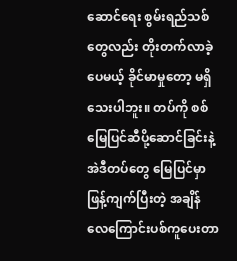ဆောင်ရေး စွမ်းရည်သစ်တွေလည်း တိုးတက်လာခဲ့ပေမယ့် ခိုင်မာမှုတော့ မရှိသေးပါဘူး။ တပ်ကို စစ်မြေပြင်ဆီပို့ဆောင်ခြင်းနဲ့ အဲဒီတပ်တွေ မြေပြင်မှာဖြန့်ကျက်ပြီးတဲ့ အချိန် လေကြောင်းပစ်ကူပေးတာ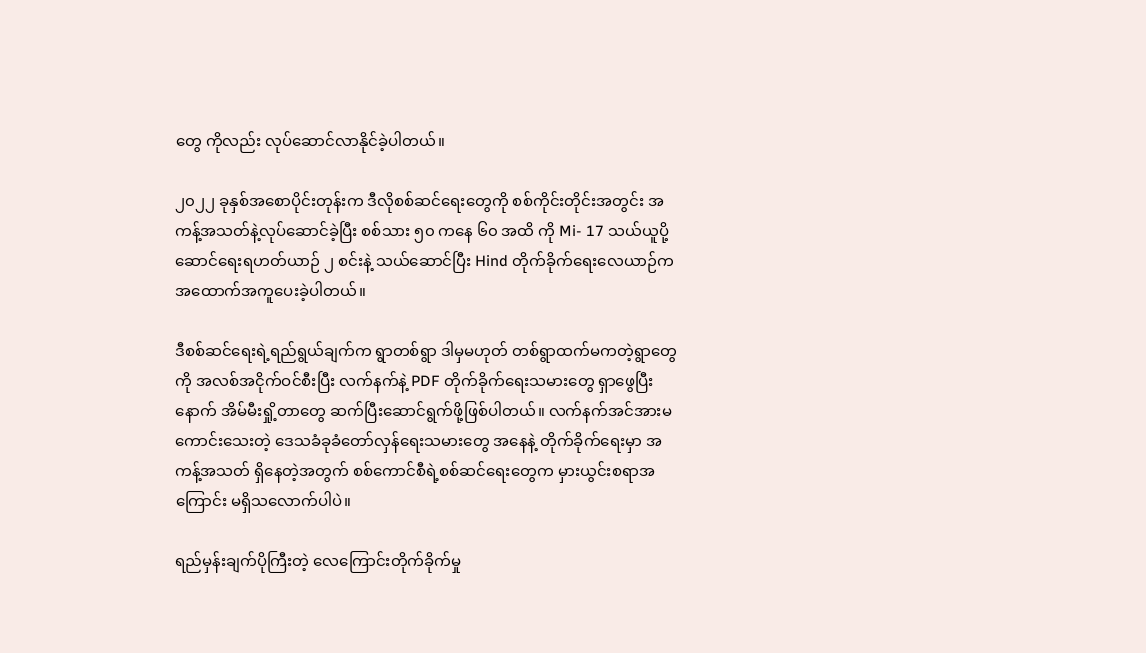တွေ ကိုလည်း လုပ်ဆောင်လာနိုင်ခဲ့ပါတယ်။

၂၀၂၂ ခုနှစ်အစောပိုင်းတုန်းက ဒီလိုစစ်ဆင်ရေးတွေကို စစ်ကိုင်းတိုင်းအတွင်း အကန့်အသတ်နဲ့လုပ်ဆောင်ခဲ့ပြီး စစ်သား ၅၀ ကနေ ၆၀ အထိ ကို Mi- 17 သယ်ယူပို့ဆောင်ရေးရဟတ်ယာဉ် ၂ စင်းနဲ့ သယ်ဆောင်ပြီး Hind တိုက်ခိုက်ရေးလေယာဉ်က အထောက်အကူပေးခဲ့ပါတယ်။

ဒီစစ်ဆင်ရေးရဲ့ရည်ရွယ်ချက်က ရွာတစ်ရွာ ဒါမှမဟုတ် တစ်ရွာထက်မကတဲ့ရွာတွေကို အလစ်အငိုက်ဝင်စီးပြီး လက်နက်နဲ့ PDF တိုက်ခိုက်ရေးသမားတွေ ရှာဖွေပြီးနောက် အိမ်မီးရှို့တာတွေ ဆက်ပြီးဆောင်ရွက်ဖို့ဖြစ်ပါတယ်။ လက်နက်အင်အားမကောင်းသေးတဲ့ ဒေသခံခုခံတော်လှန်ရေးသမားတွေ အနေနဲ့ တိုက်ခိုက်ရေးမှာ အကန့်အသတ် ရှိနေတဲ့အတွက် စစ်ကောင်စီရဲ့စစ်ဆင်ရေးတွေက မှားယွင်းစရာအကြောင်း မရှိသလောက်ပါပဲ။

ရည်မှန်းချက်ပိုကြီးတဲ့ လေကြောင်းတိုက်ခိုက်မှု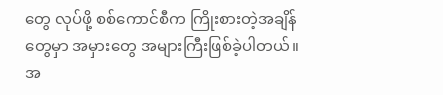တွေ လုပ်ဖို့ စစ်ကောင်စီက ကြိုးစားတဲ့အချိန်တွေမှာ အမှားတွေ အများကြီးဖြစ်ခဲ့ပါတယ်။ အ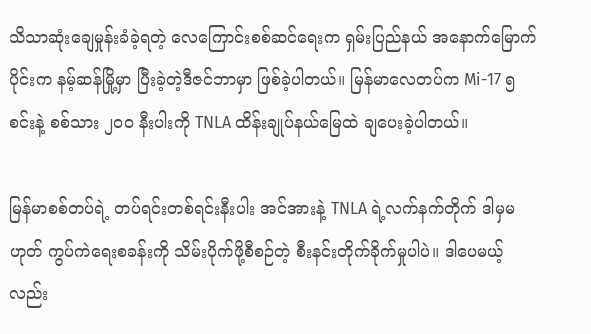သိသာဆုံးချေမှုန်းခံခဲ့ရတဲ့ လေကြောင်းစစ်ဆင်ရေးက ရှမ်းပြည်နယ် အနောက်မြောက်ပိုင်းက နမ့်ဆန်မြို့မှာ ပြီးခဲ့တဲ့ဒီဇင်ဘာမှာ ဖြစ်ခဲ့ပါတယ်။ မြန်မာလေတပ်က Mi-17 ၅ စင်းနဲ့ စစ်သား ၂၀၀ နီးပါးကို TNLA ထိန်းချုပ်နယ်မြေထဲ ချပေးခဲ့ပါတယ်။

မြန်မာစစ်တပ်ရဲ့ တပ်ရင်းတစ်ရင်းနီးပါး အင်အားနဲ့ TNLA ရဲ့လက်နက်တိုက် ဒါမှမဟုတ် ကွပ်ကဲရေးစခန်းကို သိမ်းပိုက်ဖို့စီစဉ်တဲ့ စီးနင်းတိုက်ခိုက်မှုပါပဲ။ ဒါပေမယ့်လည်း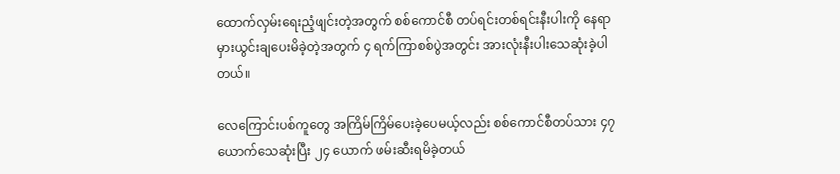ထောက်လှမ်းရေးညံ့ဖျင်းတဲ့အတွက် စစ်ကောင်စီ တပ်ရင်းတစ်ရင်းနီးပါးကို နေရာမှားယွင်းချပေးမိခဲ့တဲ့အတွက် ၄ ရက်ကြာစစ်ပွဲအတွင်း အားလုံးနီးပါးသေဆုံးခဲ့ပါ တယ်။

လေကြောင်းပစ်ကူတွေ အကြိမ်ကြိမ်ပေးခဲ့ပေမယ့်လည်း စစ်ကောင်စီတပ်သား ၄၇ ယောက်သေဆုံးပြီး ၂၄ ယောက် ဖမ်းဆီးရမိခဲ့တယ်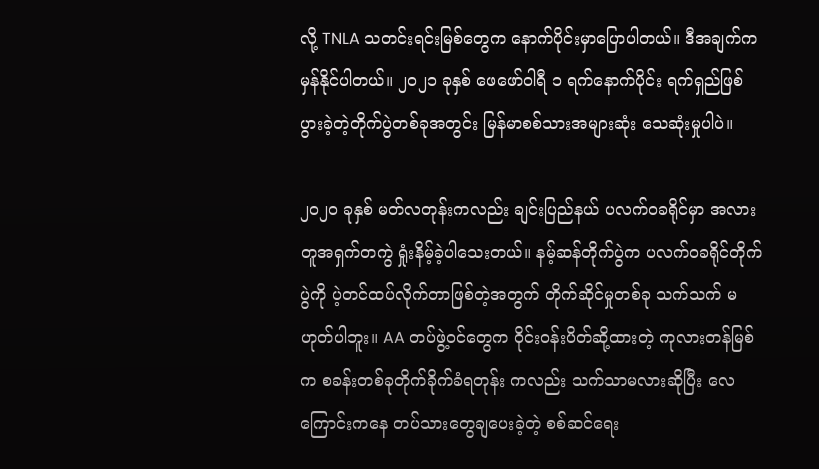လို့ TNLA သတင်းရင်းမြစ်တွေက နောက်ပိုင်းမှာပြောပါတယ်။ ဒီအချက်က မှန်နိုင်ပါတယ်။ ၂၀၂၁ ခုနှစ် ဖေဖော်ဝါရီ ၁ ရက်နောက်ပိုင်း ရက်ရှည်ဖြစ် ပွားခဲ့တဲ့တိုက်ပွဲတစ်ခုအတွင်း မြန်မာစစ်သားအများဆုံး သေဆုံးမှုပါပဲ။

၂၀၂၀ ခုနှစ် မတ်လတုန်းကလည်း ချင်းပြည်နယ် ပလက်ဝခရိုင်မှာ အလားတူအရှက်တကွဲ ရှုံးနိမ့်ခဲ့ပါသေးတယ်။ နမ့်ဆန်တိုက်ပွဲက ပလက်ဝခရိုင်တိုက်ပွဲကို ပဲ့တင်ထပ်လိုက်တာဖြစ်တဲ့အတွက် တိုက်ဆိုင်မှုတစ်ခု သက်သက် မဟုတ်ပါဘူး။ AA တပ်ဖွဲ့ဝင်တွေက ဝိုင်းဝန်းပိတ်ဆို့ထားတဲ့ ကုလားတန်မြစ်က စခန်းတစ်ခုတိုက်ခိုက်ခံရတုန်း ကလည်း သက်သာမလားဆိုပြီး လေကြောင်းကနေ တပ်သားတွေချပေးခဲ့တဲ့ စစ်ဆင်ရေး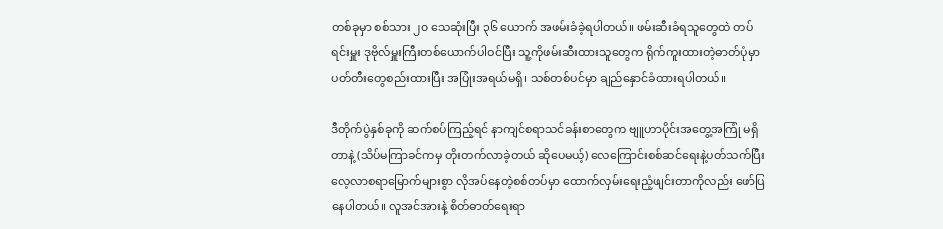တစ်ခုမှာ စစ်သား ၂၀ သေဆုံးပြီး ၃၆ ယောက် အဖမ်းခံခဲ့ရပါတယ်။ ဖမ်းဆီးခံရသူတွေထဲ တပ်ရင်းမှူး ဒုဗိုလ်မှူးကြီးတစ်ယောက်ပါဝင်ပြီး သူ့ကိုဖမ်းဆီးထားသူတွေက ရိုက်ကူးထားတဲ့ဓာတ်ပုံမှာ ပတ်တီးတွေစည်းထားပြီး အပြုံးအရယ်မရှိ၊ သစ်တစ်ပင်မှာ ချည်နှောင်ခံထားရပါတယ်။

ဒီတိုက်ပွဲနှစ်ခုကို ဆက်စပ်ကြည့်ရင် နာကျင်စရာသင်ခန်းစာတွေက ဗျူဟာပိုင်းအတွေ့အကြုံ မရှိတာနဲ့ (သိပ်မကြာခင်ကမှ တိုးတက်လာခဲ့တယ် ဆိုပေမယ့်) လေကြောင်းစစ်ဆင်ရေးနဲ့ပတ်သက်ပြီး လေ့လာစရာမြောက်များစွာ လိုအပ်နေတဲ့စစ်တပ်မှာ ထောက်လှမ်းရေးညံ့ဖျင်းတာကိုလည်း ဖော်ပြနေပါတယ်။ လူအင်အားနဲ့ စိတ်ဓာတ်ရေးရာ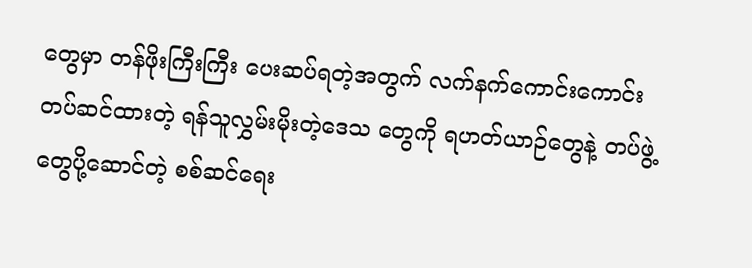တွေမှာ တန်ဖိုးကြီးကြီး ပေးဆပ်ရတဲ့အတွက် လက်နက်ကောင်းကောင်း တပ်ဆင်ထားတဲ့ ရန်သူလွှမ်းမိုးတဲ့ဒေသ တွေကို ရဟတ်ယာဉ်တွေနဲ့ တပ်ဖွဲ့တွေပို့ဆောင်တဲ့ စစ်ဆင်ရေး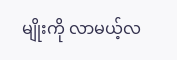မျိုးကို လာမယ့်လ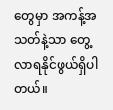တွေမှာ အကန့်အသတ်နဲ့သာ တွေ့လာရနိုင်ဖွယ်ရှိပါတယ်။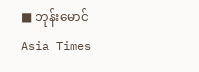■ ဘုန်းမောင်
Asia Times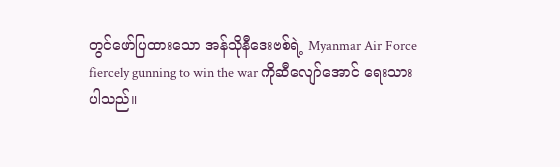တွင်ဖော်ပြထားသော အန်သိုနီဒေးဗစ်ရဲ့ Myanmar Air Force fiercely gunning to win the war ကိုဆီလျော်အောင် ရေးသားပါသည်။